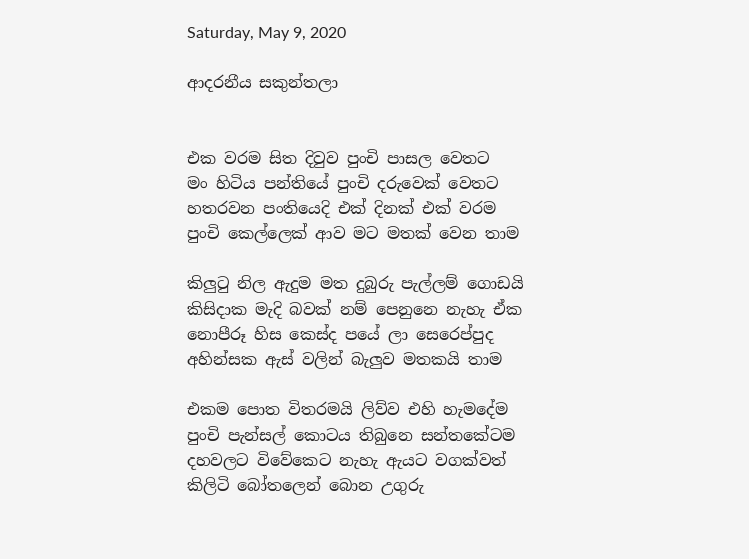Saturday, May 9, 2020

ආදරනීය සකුන්තලා


එක වරම සිත දිවුව පුංචි පාසල වෙතට
මං හිටිය පන්තියේ පුංචි දරුවෙක් වෙතට
හතරවන පංතියෙදි එක් දිනක් එක් වරම
පුංචි කෙල්ලෙක් ආව මට මතක් වෙන තාම

කිලුටු නිල ඇදුම මත දුබුරු පැල්ලම් ගොඩයි
කිසිදාක මැදි බවක් නම් පෙනුනෙ නැහැ ඒක
නොපීරූ හිස කෙස්ද පයේ ලා සෙරෙප්පුද
අහින්සක ඇස් වලින් බැලුව මතකයි තාම

එකම පොත විතරමයි ලිව්ව එහි හැමදේම
පුංචි පැන්සල් කොටය තිබුනෙ සන්තකේටම
දහවලට විවේකෙට නැහැ ඇයට වගක්වත්
කිලිටි බෝතලෙන් බොන උගුරු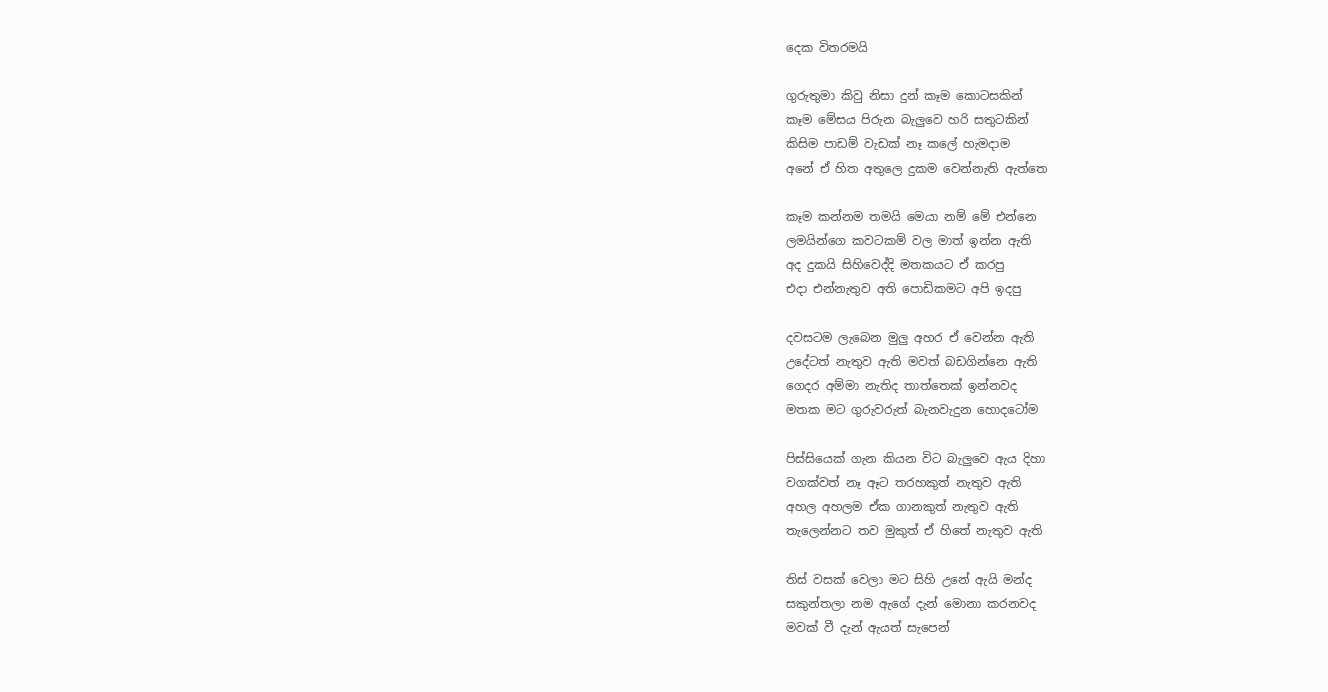දෙක විතරමයි

ගුරුතුමා කිවු නිසා දුන් කෑම කොටසකින්
කෑම මේසය පිරුන බැලුවෙ හරි සතුටකින්
කිසිම පාඩම් වැඩක් නෑ කලේ හැමදාම
අනේ ඒ හිත අතුලෙ දුකම වෙන්නැති ඇත්තෙ

කෑම කන්නම තමයි මෙයා නම් මේ එන්නෙ
ලමයින්ගෙ කවටකම් වල මාත් ඉන්න ඇති
අද දුකයි සිහිවෙද්දි මතකයට ඒ කරපු
එදා එන්නැතුව අති පොඩිකමට අපි ඉදපු

දවසටම ලැබෙන මුලු අහර ඒ වෙන්න ඇති
උදේටත් නැතුව ඇති මවත් බඩගින්නෙ ඇති
ගෙදර අම්මා නැතිද තාත්තෙක් ඉන්නවද
මතක මට ගුරුවරුත් බැනවැදුන හොදටෝම

පිස්සියෙක් ගැන කියන විට බැලුවෙ ඇය දිහා
වගක්වත් නෑ ඈට තරහකුත් නැතුව ඇති
අහල අහලම ඒක ගානකුත් නැතුව ඇති
තැලෙන්නට තව මුකුත් ඒ හිතේ නැතුව ඇති

තිස් වසක් වෙලා මට සිහි උනේ ඇයි මන්ද
සකුන්තලා නම ඇගේ දැන් මොනා කරනවද
මවක් වී දැන් ඇයත් සැපෙන්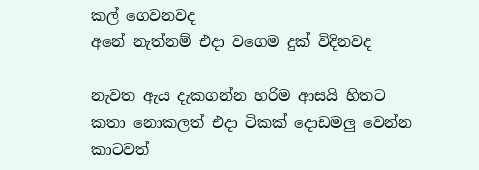කල් ගෙවනවද
අනේ නැත්නම් එදා වගෙම දුක් විදිනවද

නැවත ඇය දැකගන්න හරිම ආසයි හිතට
කතා නොකලත් එදා ටිකක් දොඩමලු වෙන්න
කාටවත්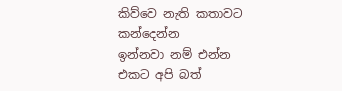කිව්වෙ නැති කතාවට කන්දෙන්න
ඉන්නවා නම් එන්න එකට අපි බත්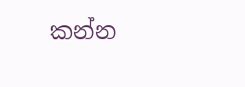කන්න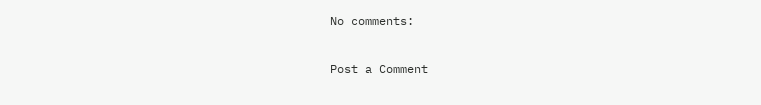No comments:

Post a Comment